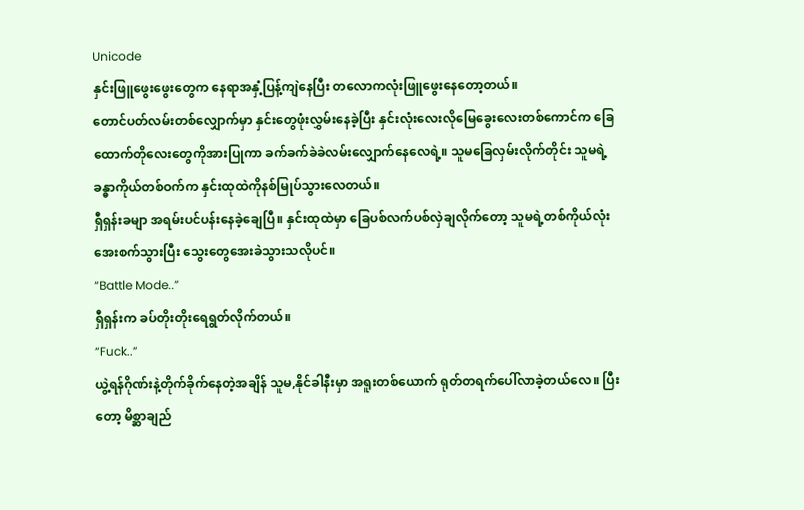Unicode
နှင်းဖြူဖွေးဖွေးတွေက နေရာအနှံ့ပြန့်ကျဲနေပြီး တလောကလုံးဖြူဖွေးနေတော့တယ်။
တောင်ပတ်လမ်းတစ်လျှောက်မှာ နှင်းတွေဖုံးလွှမ်းနေခဲ့ပြီး နှင်းလုံးလေးလိုမြေခွေးလေးတစ်ကောင်က ခြေထောက်တိုလေးတွေကိုအားပြုကာ ခက်ခက်ခဲခဲလမ်းလျှောက်နေလေရဲ့။ သူမခြေလှမ်းလိုက်တိုင်း သူမရဲ့ခန္ဓာကိုယ်တစ်ဝက်က နှင်းထုထဲကိုနစ်မြုပ်သွားလေတယ်။
ရှီရှန်းခမျာ အရမ်းပင်ပန်းနေခဲ့ချေပြီ။ နှင်းထုထဲမှာ ခြေပစ်လက်ပစ်လှဲချလိုက်တော့ သူမရဲ့တစ်ကိုယ်လုံးအေးစက်သွားပြီး သွေးတွေအေးခဲသွားသလိုပင်။
“Battle Mode..”
ရှီရှန်းက ခပ်တိုးတိုးရေရွတ်လိုက်တယ်။
“Fuck..”
ယွဲ့ရန်ဂိုဏ်းနဲ့တိုက်ခိုက်နေတဲ့အချိန် သူမ,နိုင်ခါနီးမှာ အရူးတစ်ယောက် ရုတ်တရက်ပေါ်လာခဲ့တယ်လေ။ ပြီးတော့ မိစ္ဆာချည်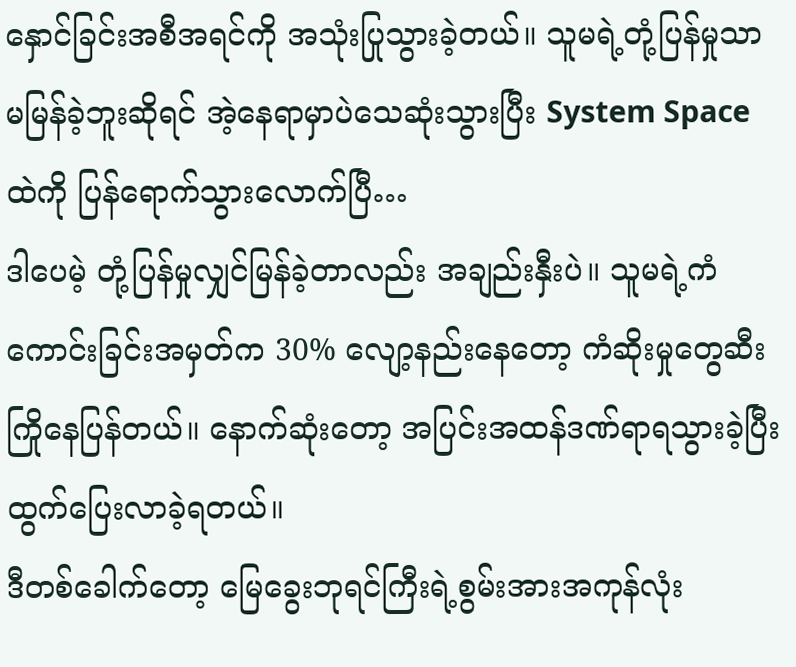နှောင်ခြင်းအစီအရင်ကို အသုံးပြုသွားခဲ့တယ်။ သူမရဲ့တုံ့ပြန်မှုသာ မမြန်ခဲ့ဘူးဆိုရင် အဲ့နေရာမှာပဲသေဆုံးသွားပြီး System Space ထဲကို ပြန်ရောက်သွားလောက်ပြီ…
ဒါပေမဲ့ တုံ့ပြန်မှုလျှင်မြန်ခဲ့တာလည်း အချည်းနှီးပဲ။ သူမရဲ့ကံကောင်းခြင်းအမှတ်က 30% လျော့နည်းနေတော့ ကံဆိုးမှုတွေဆီးကြိုနေပြန်တယ်။ နောက်ဆုံးတော့ အပြင်းအထန်ဒဏ်ရာရသွားခဲ့ပြီး ထွက်ပြေးလာခဲ့ရတယ်။
ဒီတစ်ခေါက်တော့ မြေခွေးဘုရင်ကြီးရဲ့စွမ်းအားအကုန်လုံး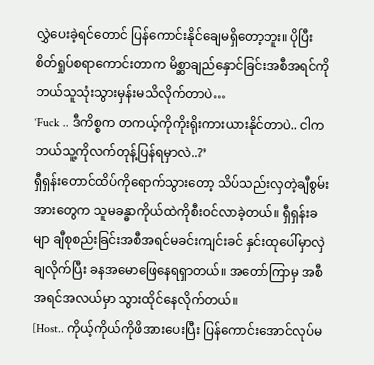လွှဲပေးခဲ့ရင်တောင် ပြန်ကောင်းနိုင်ချေမရှိတော့ဘူး။ ပိုပြီးစိတ်ရှုပ်စရာကောင်းတာက မိစ္ဆာချည်နှောင်ခြင်းအစီအရင်ကို ဘယ်သူသုံးသွားမှန်းမသိလိုက်တာပဲ…
‘Fuck .. ဒီကိစ္စက တကယ့်ကိုကိုးရိုးကားယားနိုင်တာပဲ.. ငါက ဘယ်သူ့ကိုလက်တုန့်ပြန်ရမှာလဲ..?’
ရှီရှန်းတောင်ထိပ်ကိုရောက်သွားတော့ သိပ်သည်းလှတဲ့ချီစွမ်းအားတွေက သူမခန္ဓာကိုယ်ထဲကိုစီးဝင်လာခဲ့တယ်။ ရှီရှန်းခမျာ ချီစုစည်းခြင်းအစီအရင်မခင်းကျင်းခင် နှင်းထုပေါ်မှာလှဲချလိုက်ပြီး ခနအမောဖြေနေရရှာတယ်။ အတော်ကြာမှ အစီအရင်အလယ်မှာ သွားထိုင်နေလိုက်တယ်။
[Host.. ကိုယ့်ကိုယ်ကိုဖိအားပေးပြီး ပြန်ကောင်းအောင်လုပ်မ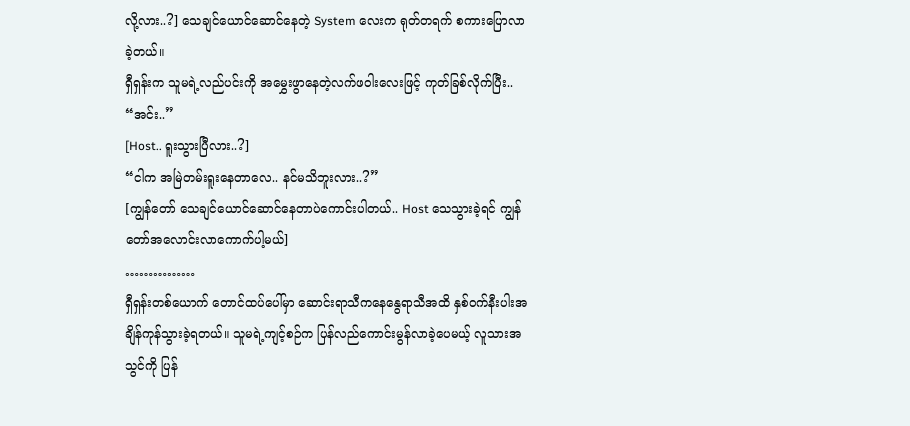လို့လား..?] သေချင်ယောင်ဆောင်နေတဲ့ System လေးက ရုတ်တရက် စကားပြောလာခဲ့တယ်။
ရှီရှန်းက သူမရဲ့လည်ပင်းကို အမွှေးဖွာနေတဲ့လက်ဖဝါးလေးဖြင့် ကုတ်ခြစ်လိုက်ပြီး..
“အင်း..”
[Host.. ရူးသွားပြီလား..?]
“ငါက အမြဲတမ်းရူးနေတာလေ.. နင်မသိဘူးလား..?”
[ကျွန်တော် သေချင်ယောင်ဆောင်နေတာပဲကောင်းပါတယ်.. Host သေသွားခဲ့ရင် ကျွန်တော်အလောင်းလာကောက်ပါ့မယ်]
……………
ရှီရှန်းတစ်ယောက် တောင်ထပ်ပေါ်မှာ ဆောင်းရာသီကနေနွေရာသီအထိ နှစ်ဝက်နီးပါးအချိန်ကုန်သွားခဲ့ရတယ်။ သူမရဲ့ကျင့်စဉ်က ပြန်လည်ကောင်းမွန်လာခဲ့ပေမယ့် လူသားအသွင်ကို ပြန်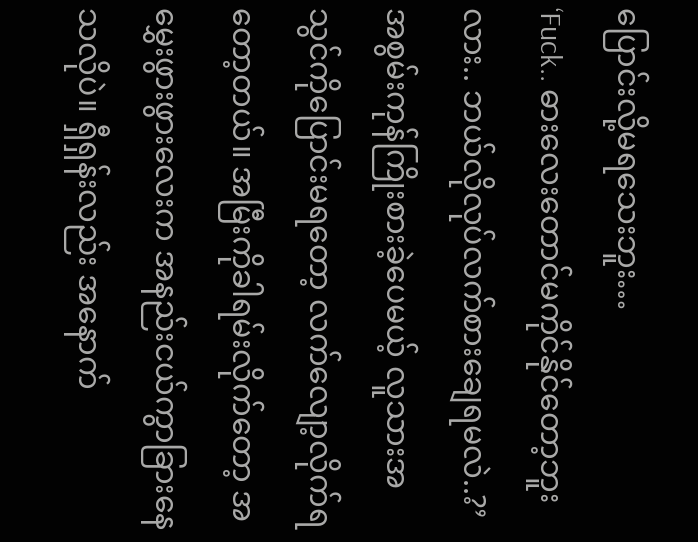ပြောင်းလို့မရသေးဘူး…
‘Fuck.. ဓားလေးတောင်မကိုင်နိုင်တော့ဘူးလား.. ဘယ်လိုလုပ်လက်စားချေရမလဲ..?’
အစွမ်းကုန်ကြိုးစားခဲ့ပေမယ့် လူသားအသွင်ကိုပြောင်းမရတော့ လက်လျော့လိုက်ရတော့တယ်။ အမြီးကိုခါရမ်းလိုက်တော့ အမွှေးဖွားဖွားလေးက အနည်းငယ်ကွာခြားနေသလိုပဲ။ ရှီရှန်းလည်း အနောက်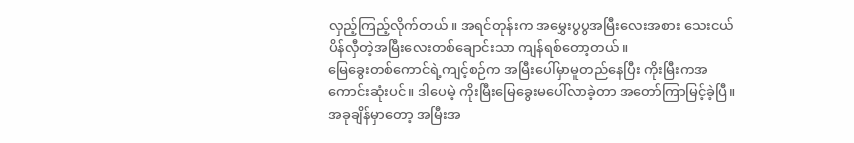လှည့်ကြည့်လိုက်တယ်။ အရင်တုန်းက အမွှေးပွပွအမြီးလေးအစား သေးငယ်ပိန်လှီတဲ့အမြီးလေးတစ်ချောင်းသာ ကျန်ရစ်တော့တယ်။
မြေခွေးတစ်ကောင်ရဲ့ကျင့်စဉ်က အမြီးပေါ်မှာမူတည်နေပြီး ကိုးမြီးကအကောင်းဆုံးပင်။ ဒါပေမဲ့ ကိုးမြီးမြေခွေးမပေါ်လာခဲ့တာ အတော်ကြာမြင့်ခဲ့ပြီ။ အခုချိန်မှာတော့ အမြီးအ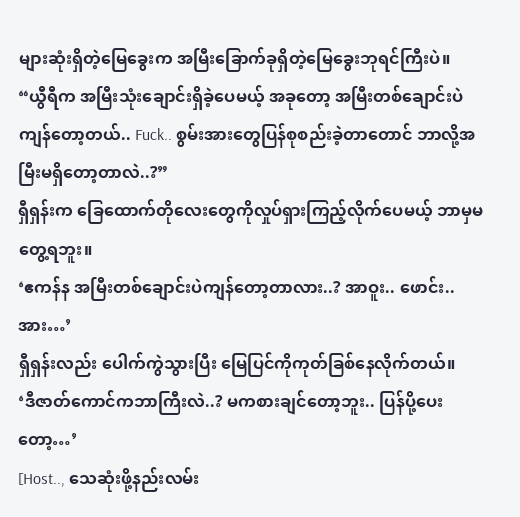များဆုံးရှိတဲ့မြေခွေးက အမြီးခြောက်ခုရှိတဲ့မြေခွေးဘုရင်ကြီးပဲ။
“ယွီရီက အမြီးသုံးချောင်းရှိခဲ့ပေမယ့် အခုတော့ အမြီးတစ်ချောင်းပဲကျန်တော့တယ်.. Fuck.. စွမ်းအားတွေပြန်စုစည်းခဲ့တာတောင် ဘာလို့အမြီးမရှိတော့တာလဲ..?”
ရှီရှန်းက ခြေထောက်တိုလေးတွေကိုလှုပ်ရှားကြည့်လိုက်ပေမယ့် ဘာမှမတွေ့ရဘူး။
‘ဧကန်န အမြီးတစ်ချောင်းပဲကျန်တော့တာလား..? အာဝူး.. ဖောင်း.. အား…’
ရှီရှန်းလည်း ပေါက်ကွဲသွားပြီး မြေပြင်ကိုကုတ်ခြစ်နေလိုက်တယ်။
‘ဒီဇာတ်ကောင်ကဘာကြီးလဲ..? မကစားချင်တော့ဘူး.. ပြန်ပို့ပေးတော့…’
[Host.., သေဆုံးဖို့နည်းလမ်း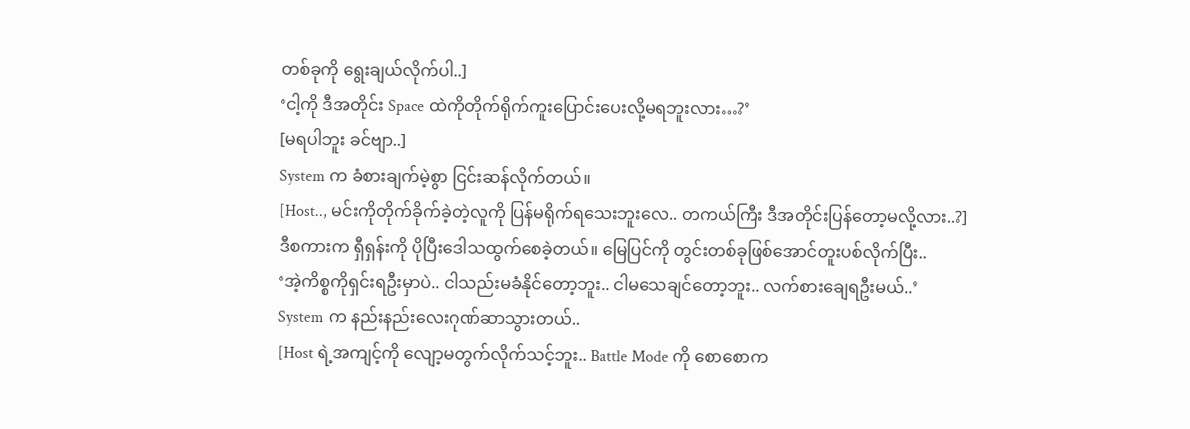တစ်ခုကို ရွေးချယ်လိုက်ပါ..]
‘ငါ့ကို ဒီအတိုင်း Space ထဲကိုတိုက်ရိုက်ကူးပြောင်းပေးလို့မရဘူးလား…?’
[မရပါဘူး ခင်ဗျာ..]
System က ခံစားချက်မဲ့စွာ ငြင်းဆန်လိုက်တယ်။
[Host.., မင်းကိုတိုက်ခိုက်ခဲ့တဲ့လူကို ပြန်မရိုက်ရသေးဘူးလေ.. တကယ်ကြီး ဒီအတိုင်းပြန်တော့မလို့လား..?]
ဒီစကားက ရှီရှန်းကို ပိုပြီးဒေါသထွက်စေခဲ့တယ်။ မြေပြင်ကို တွင်းတစ်ခုဖြစ်အောင်တူးပစ်လိုက်ပြီး..
‘အဲ့ကိစ္စကိုရှင်းရဦးမှာပဲ.. ငါသည်းမခံနိုင်တော့ဘူး.. ငါမသေချင်တော့ဘူး.. လက်စားချေရဦးမယ်..’
System က နည်းနည်းလေးဂုဏ်ဆာသွားတယ်..
[Host ရဲ့အကျင့်ကို လျော့မတွက်လိုက်သင့်ဘူး.. Battle Mode ကို စောစောက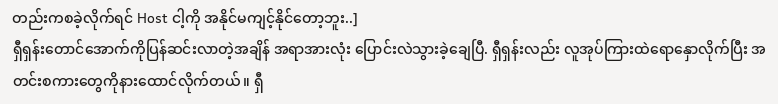တည်းကစခဲ့လိုက်ရင် Host ငါ့ကို အနိုင်မကျင့်နိုင်တော့ဘူး..]
ရှီရှန်းတောင်အောက်ကိုပြန်ဆင်းလာတဲ့အချိန် အရာအားလုံး ပြောင်းလဲသွားခဲ့ချေပြီ. ရှီရှန်းလည်း လူအုပ်ကြားထဲရောနှောလိုက်ပြီး အတင်းစကားတွေကိုနားထောင်လိုက်တယ်။ ရှီ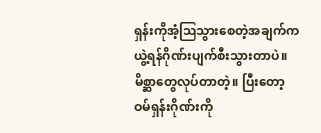ရှန်းကိုအံ့ဩသွားစေတဲ့အချက်က ယွဲ့ရန်ဂိုဏ်းပျက်စီးသွားတာပဲ။ မိစ္ဆာတွေလုပ်တာတဲ့။ ပြီးတော့ ဝမ်ရှန်းဂိုဏ်းကို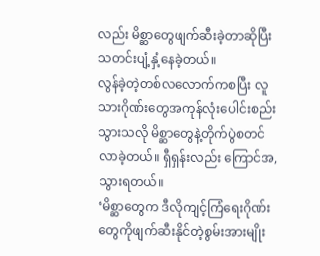လည်း မိစ္ဆာတွေဖျက်ဆီးခဲ့တာဆိုပြီး သတင်းပျံ့နှံ့နေခဲ့တယ်။
လွန်ခဲ့တဲ့တစ်လလောက်ကစပြီး လူသားဂိုဏ်းတွေအကုန်လုံးပေါင်းစည်းသွားသလို မိစ္ဆာတွေနဲ့တိုက်ပွဲစတင်လာခဲ့တယ်။ ရှီရှန်းလည်း ကြောင်အ,သွားရတယ်။
‘မိစ္ဆာတွေက ဒီလိုကျင့်ကြံရေးဂိုဏ်းတွေကိုဖျက်ဆီးနိုင်တဲ့စွမ်းအားမျိုး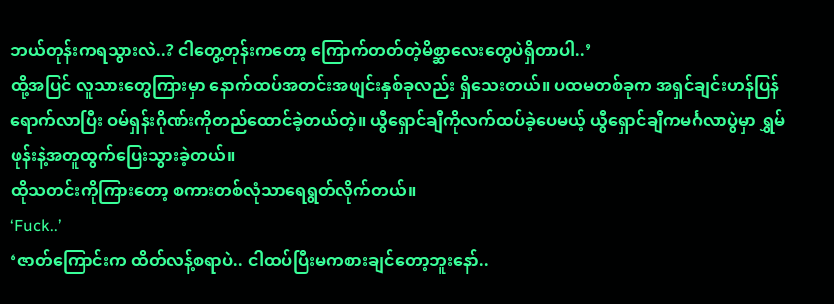ဘယ်တုန်းကရသွားလဲ..? ငါတွေ့တုန်းကတော့ ကြောက်တတ်တဲ့မိစ္ဆာလေးတွေပဲရှိတာပါ..’
ထို့အပြင် လူသားတွေကြားမှာ နောက်ထပ်အတင်းအဖျင်းနှစ်ခုလည်း ရှိသေးတယ်။ ပထမတစ်ခုက အရှင်ချင်းဟန်ပြန်ရောက်လာပြီး ဝမ်ရှန်းဂိုဏ်းကိုတည်ထောင်ခဲ့တယ်တဲ့။ ယွီရှောင်ချီကိုလက်ထပ်ခဲ့ပေမယ့် ယွီရှောင်ချီကမင်္ဂလာပွဲမှာ ရွှမ်ဖုန်းနဲ့အတူထွက်ပြေးသွားခဲ့တယ်။
ထိုသတင်းကိုကြားတော့ စကားတစ်လုံသာရေရွတ်လိုက်တယ်။
‘Fuck..’
‘ဇာတ်ကြောင်းက ထိတ်လန့်စရာပဲ.. ငါထပ်ပြီးမကစားချင်တော့ဘူးနော်..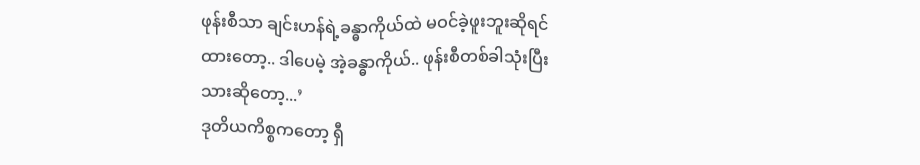ဖုန်းစီသာ ချင်းဟန်ရဲ့ခန္ဓာကိုယ်ထဲ မဝင်ခဲ့ဖူးဘူးဆိုရင်ထားတော့.. ဒါပေမဲ့ အဲ့ခန္ဓာကိုယ်.. ဖုန်းစီတစ်ခါသုံးပြီးသားဆိုတော့...’
ဒုတိယကိစ္စကတော့ ရှီ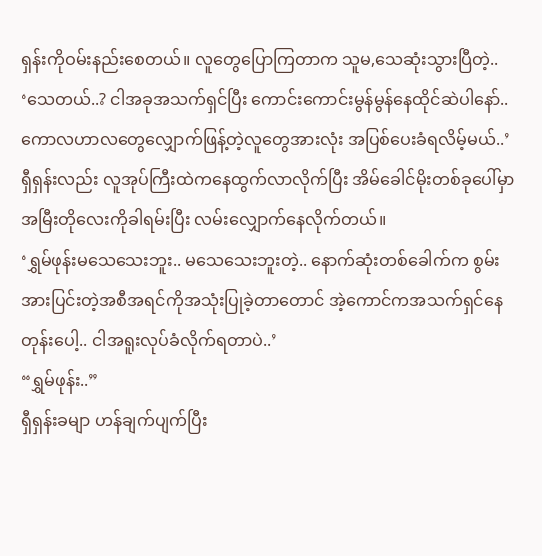ရှန်းကိုဝမ်းနည်းစေတယ်။ လူတွေပြောကြတာက သူမ,သေဆုံးသွားပြီတဲ့..
‘သေတယ်..? ငါအခုအသက်ရှင်ပြီး ကောင်းကောင်းမွန်မွန်နေထိုင်ဆဲပါနော်.. ကောလဟာလတွေလျှောက်ဖြန့်တဲ့လူတွေအားလုံး အပြစ်ပေးခံရလိမ့်မယ်..’
ရှီရှန်းလည်း လူအုပ်ကြီးထဲကနေထွက်လာလိုက်ပြီး အိမ်ခေါင်မိုးတစ်ခုပေါ်မှာ အမြီးတိုလေးကိုခါရမ်းပြီး လမ်းလျှောက်နေလိုက်တယ်။
‘ရွှမ်ဖုန်းမသေသေးဘူး.. မသေသေးဘူးတဲ့.. နောက်ဆုံးတစ်ခေါက်က စွမ်းအားပြင်းတဲ့အစီအရင်ကိုအသုံးပြုခဲ့တာတောင် အဲ့ကောင်ကအသက်ရှင်နေတုန်းပေါ့.. ငါအရူးလုပ်ခံလိုက်ရတာပဲ..’
“ရွှမ်ဖုန်း..”
ရှီရှန်းခမျာ ဟန်ချက်ပျက်ပြီး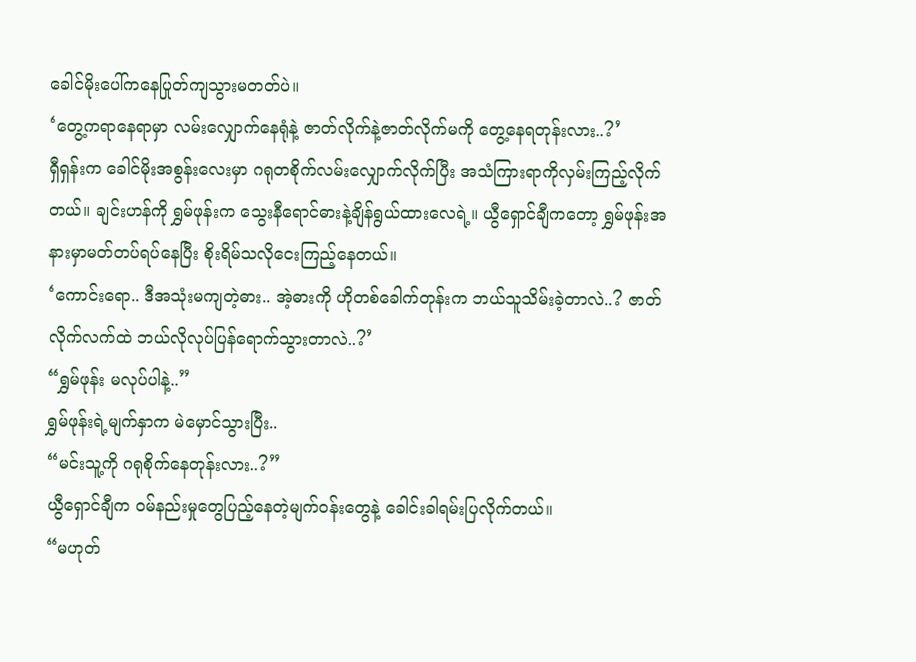ခေါင်မိုးပေါ်ကနေပြုတ်ကျသွားမတတ်ပဲ။
‘တွေ့ကရာနေရာမှာ လမ်းလျှောက်နေရုံနဲ့ ဇာတ်လိုက်နဲ့ဇာတ်လိုက်မကို တွေ့နေရတုန်းလား..?’
ရှီရှန်းက ခေါင်မိုးအစွန်းလေးမှာ ဂရုတစိုက်လမ်းလျှောက်လိုက်ပြီး အသံကြားရာကိုလှမ်းကြည့်လိုက်တယ်။ ချင်းဟန်ကို ရွှမ်ဖုန်းက သွေးနီရောင်ဓားနဲ့ချိန်ရွယ်ထားလေရဲ့။ ယွီရှောင်ချီကတော့ ရွှမ်ဖုန်းအနားမှာမတ်တပ်ရပ်နေပြီး စိုးရိမ်သလိုငေးကြည့်နေတယ်။
‘ကောင်းရော.. ဒီအသုံးမကျတဲ့ဓား.. အဲ့ဓားကို ဟိုတစ်ခေါက်တုန်းက ဘယ်သူသိမ်းခဲ့တာလဲ..? ဇာတ်လိုက်လက်ထဲ ဘယ်လိုလုပ်ပြန်ရောက်သွားတာလဲ..?’
“ရွှမ်ဖုန်း မလုပ်ပါနဲ့..”
ရွှမ်ဖုန်းရဲ့မျက်နှာက မဲမှောင်သွားပြီး..
“မင်းသူ့ကို ဂရုစိုက်နေတုန်းလား..?”
ယွီရှောင်ချီက ဝမ်နည်းမှုတွေပြည့်နေတဲ့မျက်ဝန်းတွေနဲ့ ခေါင်းခါရမ်းပြလိုက်တယ်။
“မဟုတ်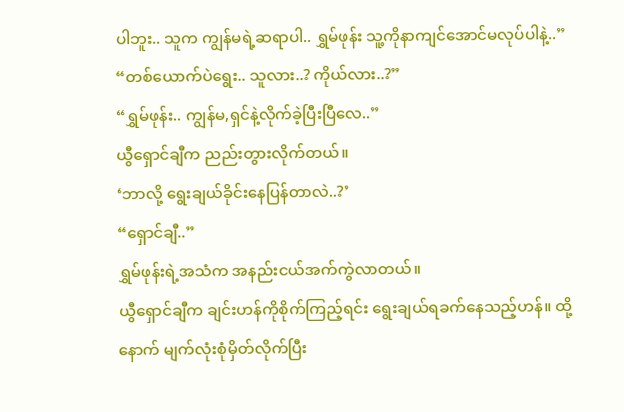ပါဘူး.. သူက ကျွန်မရဲ့ဆရာပါ.. ရွှမ်ဖုန်း သူ့ကိုနာကျင်အောင်မလုပ်ပါနဲ့..”
“တစ်ယောက်ပဲရွေး.. သူလား..? ကိုယ်လား..?”
“ရွှမ်ဖုန်း.. ကျွန်မ,ရှင်နဲ့လိုက်ခဲ့ပြီးပြီလေ..”
ယွီရှောင်ချီက ညည်းတွားလိုက်တယ်။
‘ဘာလို့ ရွေးချယ်ခိုင်းနေပြန်တာလဲ..?’
“ရှောင်ချီ..”
ရွှမ်ဖုန်းရဲ့အသံက အနည်းငယ်အက်ကွဲလာတယ်။
ယွီရှောင်ချီက ချင်းဟန်ကိုစိုက်ကြည့်ရင်း ရွေးချယ်ရခက်နေသည့်ဟန်။ ထို့နောက် မျက်လုံးစုံမှိတ်လိုက်ပြီး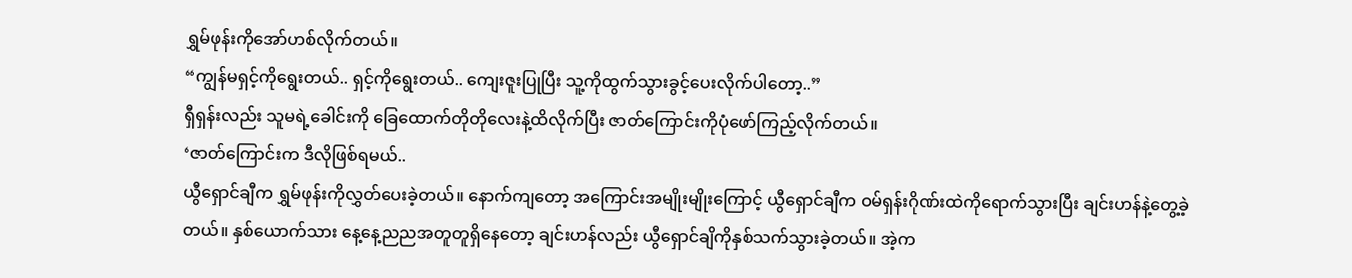ရွှမ်ဖုန်းကိုအော်ဟစ်လိုက်တယ်။
“ကျွန်မရှင့်ကိုရွေးတယ်.. ရှင့်ကိုရွေးတယ်.. ကျေးဇူးပြုပြီး သူ့ကိုထွက်သွားခွင့်ပေးလိုက်ပါတော့..”
ရှီရှန်းလည်း သူမရဲ့ခေါင်းကို ခြေထောက်တိုတိုလေးနဲ့ထိလိုက်ပြီး ဇာတ်ကြောင်းကိုပုံဖော်ကြည့်လိုက်တယ်။
‘ဇာတ်ကြောင်းက ဒီလိုဖြစ်ရမယ်..
ယွီရှောင်ချီက ရွှမ်ဖုန်းကိုလွှတ်ပေးခဲ့တယ်။ နောက်ကျတော့ အကြောင်းအမျိုးမျိုးကြောင့် ယွီရှောင်ချီက ဝမ်ရှန်းဂိုဏ်းထဲကိုရောက်သွားပြီး ချင်းဟန်နဲ့တွေ့ခဲ့တယ်။ နှစ်ယောက်သား နေ့နေ့ညညအတူတူရှိနေတော့ ချင်းဟန်လည်း ယွီရှောင်ချိကိုနှစ်သက်သွားခဲ့တယ်။ အဲ့က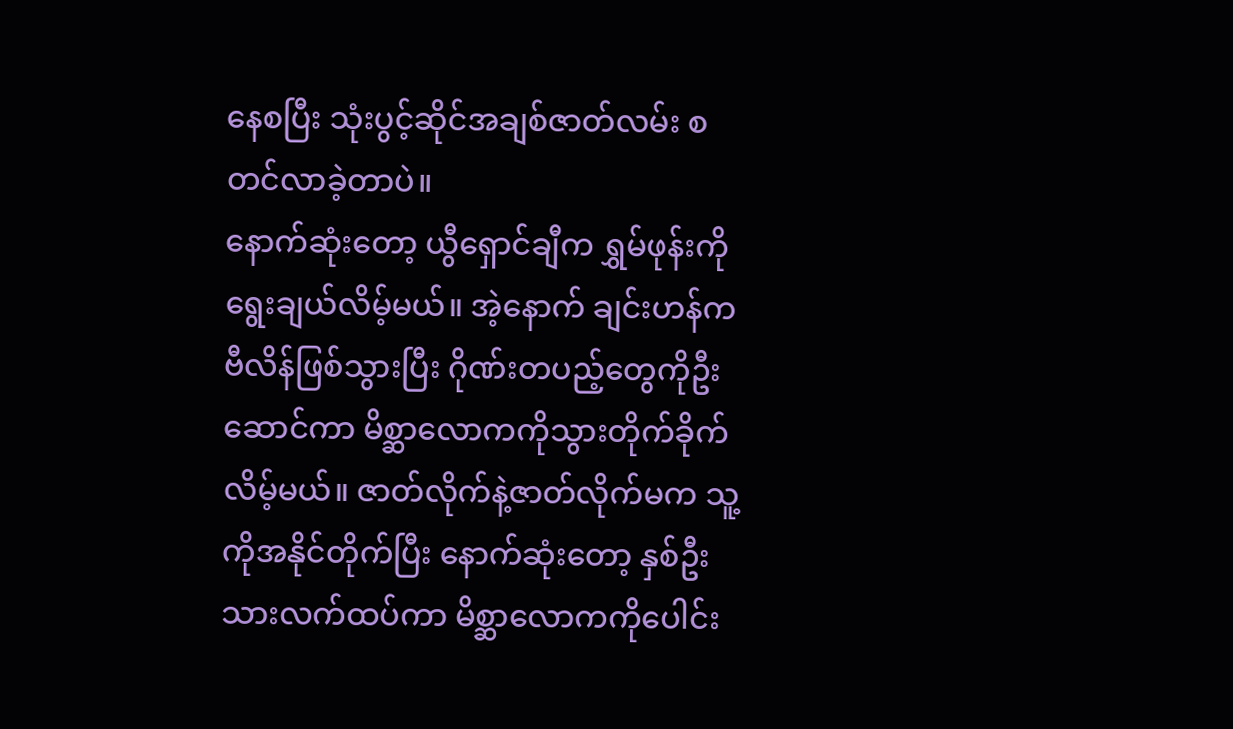နေစပြီး သုံးပွင့်ဆိုင်အချစ်ဇာတ်လမ်း စတင်လာခဲ့တာပဲ။
နောက်ဆုံးတော့ ယွီရှောင်ချီက ရွှမ်ဖုန်းကိုရွေးချယ်လိမ့်မယ်။ အဲ့နောက် ချင်းဟန်က ဗီလိန်ဖြစ်သွားပြီး ဂိုဏ်းတပည့်တွေကိုဦးဆောင်ကာ မိစ္ဆာလောကကိုသွားတိုက်ခိုက်လိမ့်မယ်။ ဇာတ်လိုက်နဲ့ဇာတ်လိုက်မက သူ့ကိုအနိုင်တိုက်ပြီး နောက်ဆုံးတော့ နှစ်ဦးသားလက်ထပ်ကာ မိစ္ဆာလောကကိုပေါင်း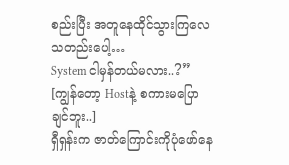စည်းပြီး အတူနေထိုင်သွားကြလေသတည်းပေါ့…
System ငါမှန်တယ်မလား..?”
[ကျွန်တော့ Hostနဲ့ စကားမပြောချင်ဘူး..]
ရှီရှန်းက ဇာတ်ကြောင်းကိုပုံဖော်နေ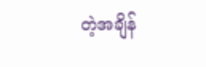တဲ့အချိန်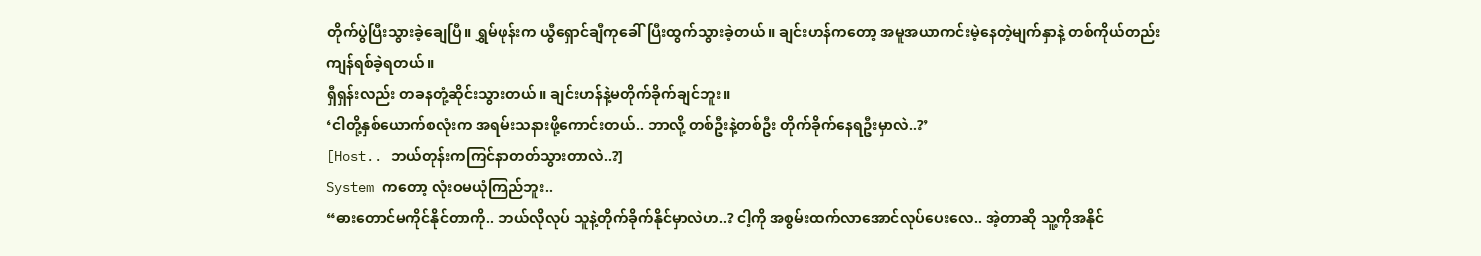တိုက်ပွဲပြီးသွားခဲ့ချေပြီ။ ရွှမ်ဖုန်းက ယွီရှောင်ချီကုခေါ်ပြီးထွက်သွားခဲ့တယ်။ ချင်းဟန်ကတော့ အမူအယာကင်းမဲ့နေတဲ့မျက်နှာနဲ့ တစ်ကိုယ်တည်းကျန်ရစ်ခဲ့ရတယ်။
ရှီရှန်းလည်း တခနတုံ့ဆိုင်းသွားတယ်။ ချင်းဟန်နဲ့မတိုက်ခိုက်ချင်ဘူး။
‘ငါတို့နှစ်ယောက်စလုံးက အရမ်းသနားဖို့ကောင်းတယ်.. ဘာလို့ တစ်ဦးနဲ့တစ်ဦး တိုက်ခိုက်နေရဦးမှာလဲ..?’
[Host.. ဘယ်တုန်းကကြင်နာတတ်သွားတာလဲ..?]
System ကတော့ လုံးဝမယုံကြည်ဘူး..
“ဓားတောင်မကိုင်နိုင်တာကို.. ဘယ်လိုလုပ် သူနဲ့တိုက်ခိုက်နိုင်မှာလဲဟ..? ငါ့ကို အစွမ်းထက်လာအောင်လုပ်ပေးလေ.. အဲ့တာဆို သူ့ကိုအနိုင်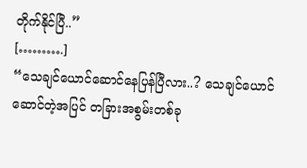တိုက်နိုင်ပြီ..”
[……….]
“သေချင်ယောင်ဆောင်နေပြန်ပြီလား..? သေချင်ယောင်ဆောင်တဲ့အပြင် တခြားအစွမ်းတစ်ခု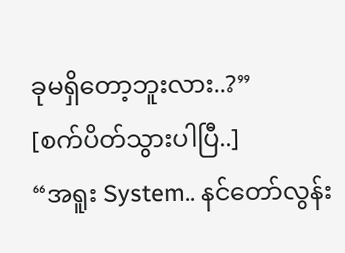ခုမရှိတော့ဘူးလား..?”
[စက်ပိတ်သွားပါပြီ..]
“အရူး System.. နင်တော်လွန်း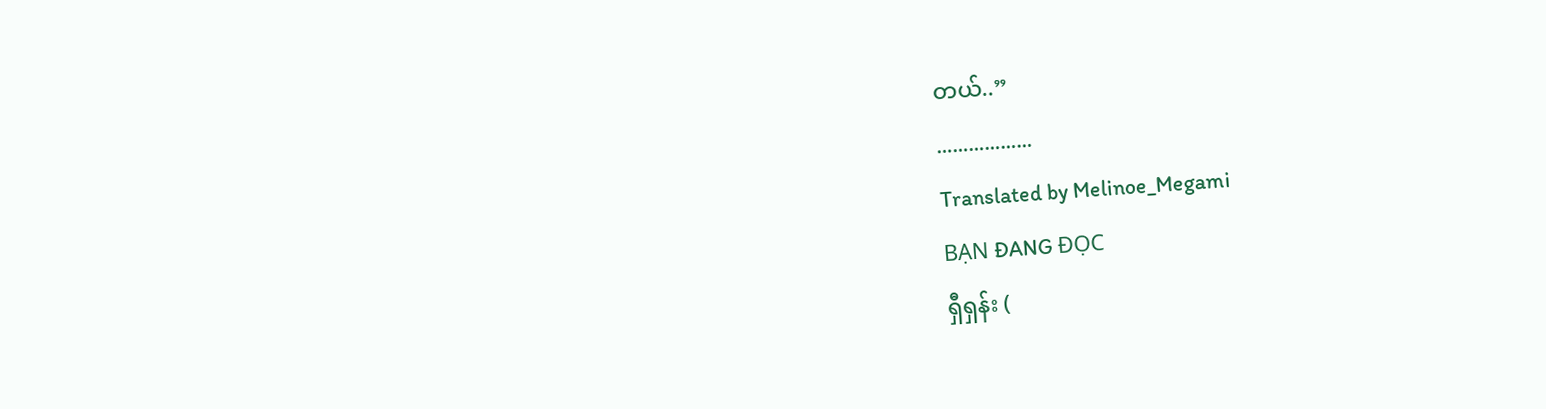တယ်..”
………………
Translated by Melinoe_Megami
BẠN ĐANG ĐỌC
ရှီရှန်း (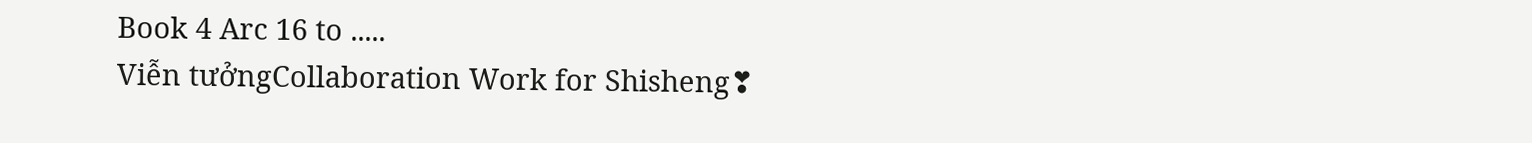Book 4 Arc 16 to .....
Viễn tưởngCollaboration Work for Shisheng❣